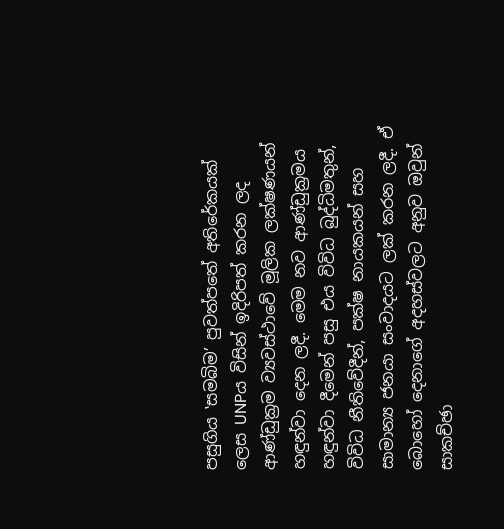පසුගිය ‛සමබිම’ පුවත්පතේ අතිරේකයක් ලෙස UNPය විසින් ඉදිරිපත් කරන ලද ආණ්ඩුක්‍රම ව්‍යවස්ථාවේ මූලික ලක්ෂණයන් හඳුන්වා දෙන ලදී. මෙම නව ආණ්ඩුක්‍රමය හඳුන්වා දීමෙන් පසු එය විවිධ බුද්ධිමතුන්, විවිධ නීතිවේදීන්, පක්ෂ නායකයන් සහ සාමාන්‍ය ජනයා සංවාදයට ලක් කරන ලදී. ඒ බොහෝ දෙනාගේ අදහස්වලට අනුව ඔවුන් සාකච්ඡා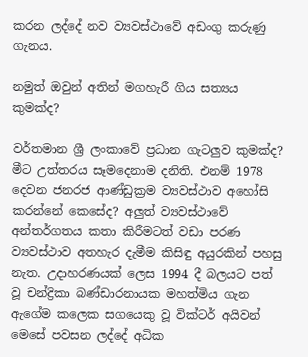කරන ලද්දේ නව ව්‍යවස්ථාවේ අඩංගු කරුණු ගැනය.

නමුත් ඔවුන් අතින් මගහැරී ගිය සත්‍යය කුමක්ද?

වර්තමාන ශ්‍රී ලංකාවේ ප්‍රධාන ගැටලුව කුමක්ද? මීට උත්තරය සෑමදෙනාම දනිති. එනම් 1978 දෙවන ජනරජ ආණ්ඩුක්‍රම ව්‍යවස්ථාව අහෝසි කරන්නේ කෙසේද? අලුත් ව්‍යවස්ථාවේ අන්තර්ගතය කතා කිරීමටත් වඩා පරණ ව්‍යවස්ථාව අතහැර දැමීම කිසිඳු අයුරකින් පහසු නැත. උදාහරණයක් ලෙස 1994 දී බලයට පත් වූ චන්ද්‍රිකා බණ්ඩාරනායක මහත්මිය ගැන ඇගේම කලෙක සගයෙකු වූ වික්ටර් අයිවන් මෙසේ පවසන ලද්දේ අධික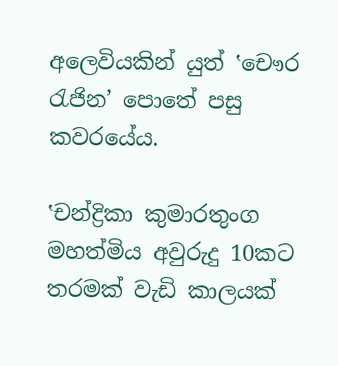අලෙවියකින් යුත් ‛චෞර රැජින’ පොතේ පසු කවරයේය.

‛චන්ද්‍රිකා කුමාරතුංග මහත්මිය අවුරුදු 10කට තරමක් වැඩි කාලයක්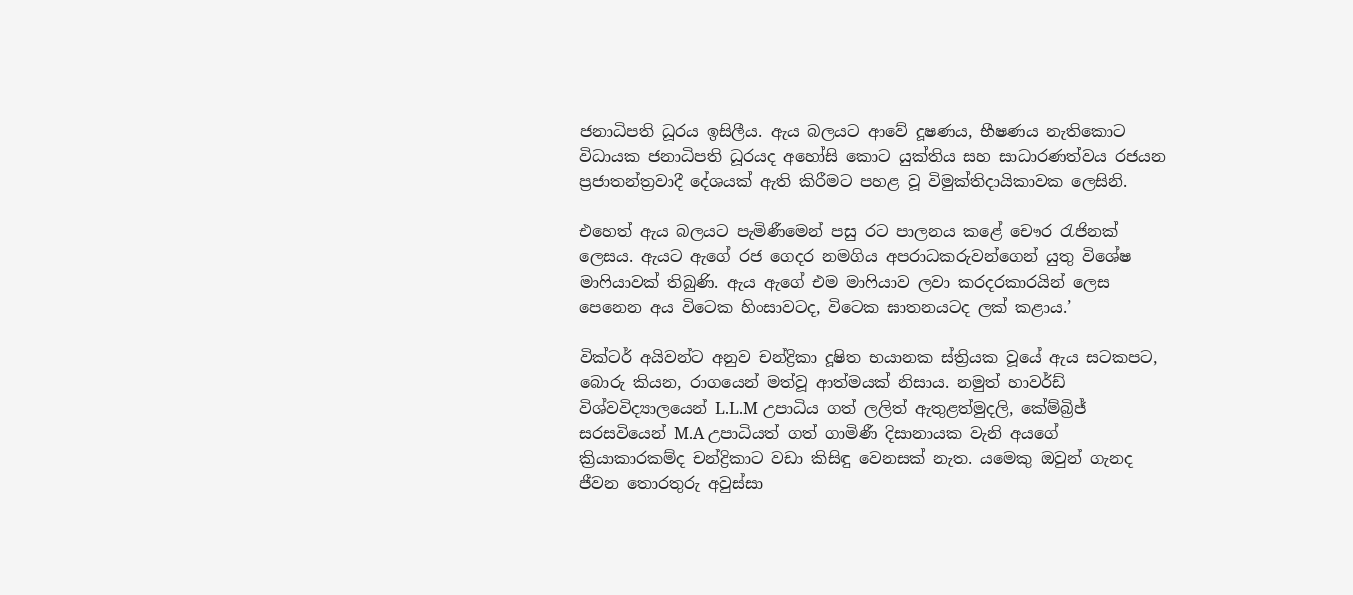ජනාධිපති ධූරය ඉසිලීය. ඇය බලයට ආවේ දූෂණය, භීෂණය නැතිකොට විධායක ජනාධිපති ධූරයද අහෝසි කොට යුක්තිය සහ සාධාරණත්වය රජයන ප්‍රජාතන්ත්‍රවාදී දේශයක් ඇති කිරීමට පහළ වූ විමුක්තිදායිකාවක ලෙසිනි.

එහෙත් ඇය බලයට පැමිණීමෙන් පසු රට පාලනය කළේ චෞර රැජිනක් ලෙසය. ඇයට ඇගේ රජ ගෙදර නමගිය අපරාධකරුවන්ගෙන් යුතු විශේෂ මාෆියාවක් තිබුණි. ඇය ඇගේ එම මාෆියාව ලවා කරදරකාරයින් ලෙස පෙනෙන අය විටෙක හිංසාවටද, විටෙක ඝාතනයටද ලක් කළාය.’

වික්ටර් අයිවන්ට අනුව චන්ද්‍රිකා දූෂිත භයානක ස්ත්‍රියක වූයේ ඇය සටකපට, බොරු කියන, රාගයෙන් මත්වූ ආත්මයක් නිසාය. නමුත් හාවර්ඩ් විශ්වවිද්‍යාලයෙන් L.L.M උපාධිය ගත් ලලිත් ඇතුළත්මුදලි, කේම්බ්‍රිජ් සරසවියෙන් M.A උපාධියත් ගත් ගාමිණී දිසානායක වැනි අයගේ ක්‍රියාකාරකම්ද චන්ද්‍රිකාට වඩා කිසිඳු වෙනසක් නැත. යමෙකු ඔවුන් ගැනද ජීවන තොරතුරු අවුස්සා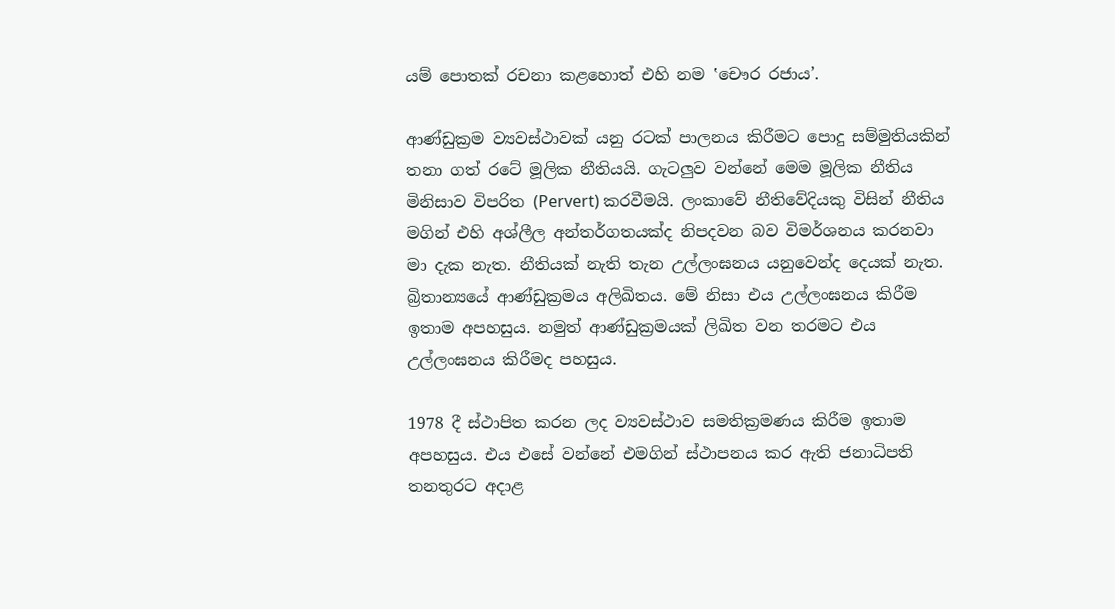යම් පොතක් රචනා කළහොත් එහි නම ‛චෞර රජාය’.

ආණ්ඩුක්‍රම ව්‍යවස්ථාවක් යනු රටක් පාලනය කිරීමට පොදු සම්මුතියකින් තනා ගත් රටේ මූලික නීතියයි. ගැටලුව වන්නේ මෙම මූලික නීතිය මිනිසාව විපරිත (Pervert) කරවීමයි. ලංකාවේ නීතිවේදියකු විසින් නීතිය මගින් එහි අශ්ලීල අන්තර්ගතයක්ද නිපදවන බව විමර්ශනය කරනවා මා දැක නැත. නීතියක් නැති තැන උල්ලංඝනය යනුවෙන්ද දෙයක් නැත. බ්‍රිතාන්‍යයේ ආණ්ඩුක්‍රමය අලිඛිතය. මේ නිසා එය උල්ලංඝනය කිරීම ඉතාම අපහසුය. නමුත් ආණ්ඩුක්‍රමයක් ලිඛිත වන තරමට එය උල්ලංඝනය කිරීමද පහසුය.

1978 දී ස්ථාපිත කරන ලද ව්‍යවස්ථාව සමතික්‍රමණය කිරීම ඉතාම අපහසුය. එය එසේ වන්නේ එමගින් ස්ථාපනය කර ඇති ජනාධිපති තනතුරට අදාළ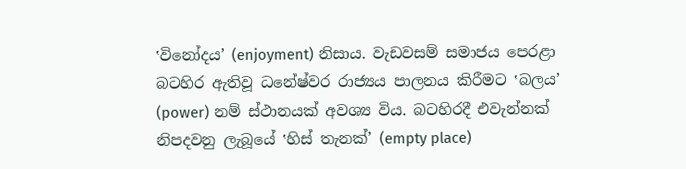‛විනෝදය’ (enjoyment) නිසාය. වැඩවසම් සමාජය පෙරළා බටහිර ඇතිවූ ධනේෂ්වර රාජ්‍යය පාලනය කිරීමට ‛බලය’ (power) නම් ස්ථානයක් අවශ්‍ය විය. බටහිරදී එවැන්නක් නිපදවනු ලැබූයේ ‛හිස් තැනක්’ (empty place)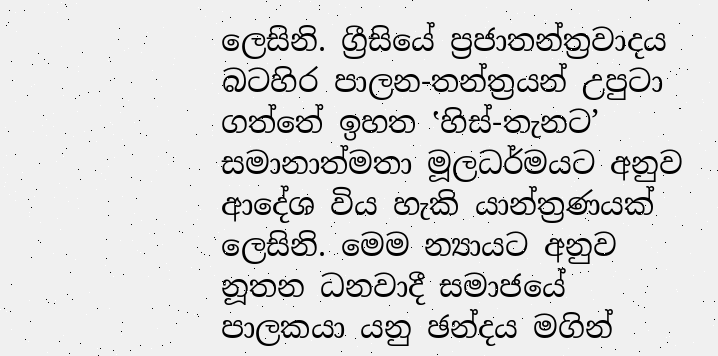ලෙසිනි. ග්‍රීසියේ ප්‍රජාතන්ත්‍රවාදය බටහිර පාලන-තන්ත්‍රයන් උපුටා ගත්තේ ඉහත ‛හිස්-තැනට’ සමානාත්මතා මූලධර්මයට අනුව ආදේශ විය හැකි යාන්ත්‍රණයක් ලෙසිනි. මෙම න්‍යායට අනුව නූතන ධනවාදී සමාජයේ පාලකයා යනු ඡන්දය මගින්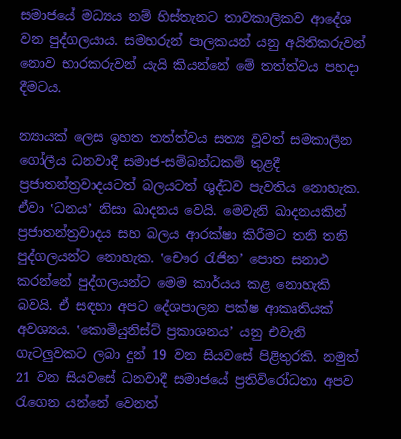සමාජයේ මධ්‍යය නම් හිස්තැනට තාවකාලිකව ආදේශ වන පුද්ගලයාය. සමහරුන් පාලකයන් යනු අයිතිකරුවන් නොව භාරකරුවන් යැයි කියන්නේ මේ තත්ත්වය පහදා දීමටය.

න්‍යායක් ලෙස ඉහත තත්ත්වය සත්‍ය වූවත් සමකාලීන ගෝලීය ධනවාදී සමාජ-සම්බන්ධකම් තුළදී ප්‍රජාතන්ත්‍රවාදයටත් බලයටත් ශුද්ධව පැවතිය නොහැක. ඒවා ‛ධනය’ නිසා ඛාදනය වෙයි. මෙවැනි ඛාදනයකින් ප්‍රජාතන්ත්‍රවාදය සහ බලය ආරක්ෂා කිරීමට තනි තනි පුද්ගලයන්ට නොහැක. ‛චෞර රැජින’ පොත සනාථ කරන්නේ පුද්ගලයන්ට මෙම කාර්යය කළ නොහැකි බවයි. ඒ සඳහා අපට දේශපාලන පක්ෂ ආකෘතියක් අවශ්‍යය. ‛කොමියුනිස්ට් ප්‍රකාශනය’ යනු එවැනි ගැටලුවකට ලබා දුන් 19 වන සියවසේ පිළිතුරකි. නමුත් 21 වන සියවසේ ධනවාදී සමාජයේ ප්‍රතිවිරෝධතා අපව රැගෙන යන්නේ වෙනත්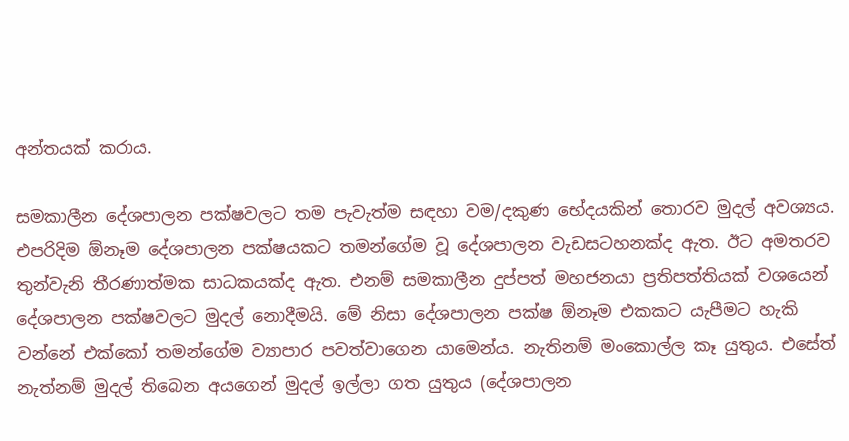අන්තයක් කරාය.

සමකාලීන දේශපාලන පක්ෂවලට තම පැවැත්ම සඳහා වම/දකුණ භේදයකින් තොරව මුදල් අවශ්‍යය. එපරිදිම ඕනෑම දේශපාලන පක්ෂයකට තමන්ගේම වූ දේශපාලන වැඩසටහනක්ද ඇත. ඊට අමතරව තුන්වැනි තීරණාත්මක සාධකයක්ද ඇත. එනම් සමකාලීන දුප්පත් මහජනයා ප්‍රතිපත්තියක් වශයෙන් දේශපාලන පක්ෂවලට මුදල් නොදීමයි. මේ නිසා දේශපාලන පක්ෂ ඕනෑම එකකට යැපීමට හැකි වන්නේ එක්කෝ තමන්ගේම ව්‍යාපාර පවත්වාගෙන යාමෙන්ය. නැතිනම් මංකොල්ල කෑ යුතුය. එසේත් නැත්නම් මුදල් තිබෙන අයගෙන් මුදල් ඉල්ලා ගත යුතුය (දේශපාලන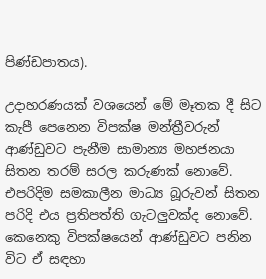පිණ්ඩපාතය).

උදාහරණයක් වශයෙන් මේ මෑතක දී සිට කැපී පෙනෙන විපක්ෂ මන්ත්‍රීවරුන් ආණ්ඩුවට පැනීම සාමාන්‍ය මහජනයා සිතන තරම් සරල කරුණක් නොවේ. එපරිදිම සමකාලීන මාධ්‍ය බූරුවන් සිතන පරිදි එය ප්‍රතිපත්ති ගැටලුවක්ද නොවේ. කෙනෙකු විපක්ෂයෙන් ආණ්ඩුවට පනින විට ඒ සඳහා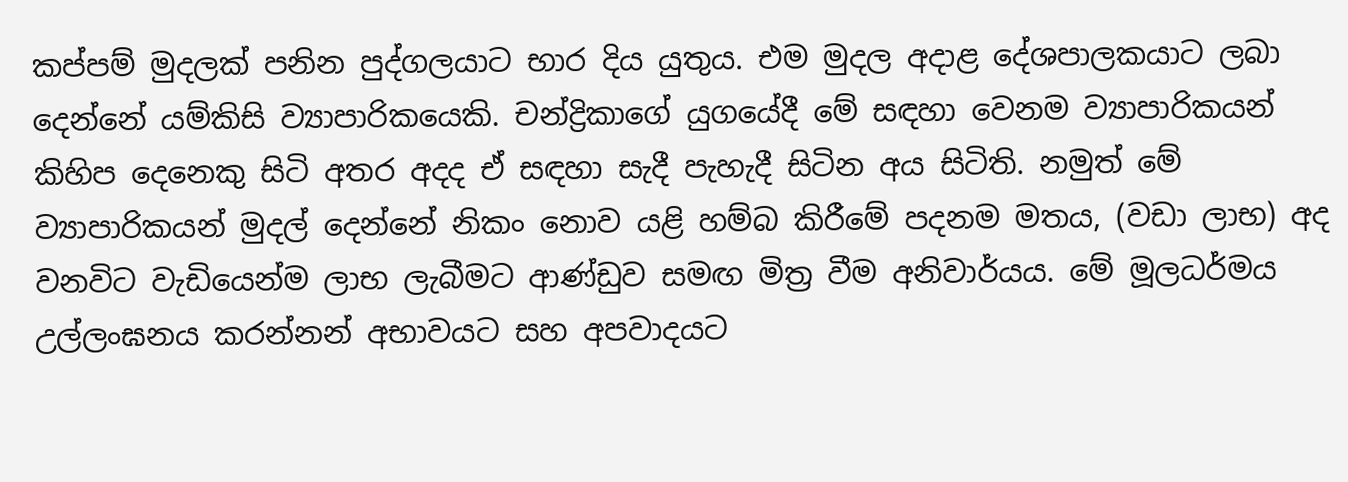කප්පම් මුදලක් පනින පුද්ගලයාට භාර දිය යුතුය. එම මුදල අදාළ දේශපාලකයාට ලබා දෙන්නේ යම්කිසි ව්‍යාපාරිකයෙකි. චන්ද්‍රිකාගේ යුගයේදී මේ සඳහා වෙනම ව්‍යාපාරිකයන් කිහිප දෙනෙකු සිටි අතර අදද ඒ සඳහා සැදී පැහැදී සිටින අය සිටිති. නමුත් මේ ව්‍යාපාරිකයන් මුදල් දෙන්නේ නිකං නොව යළි හම්බ කිරීමේ පදනම මතය, (වඩා ලාභ) අද වනවිට වැඩියෙන්ම ලාභ ලැබීමට ආණ්ඩුව සමඟ මිත්‍ර වීම අනිවාර්යය. මේ මූලධර්මය උල්ලංඝනය කරන්නන් අභාවයට සහ අපවාදයට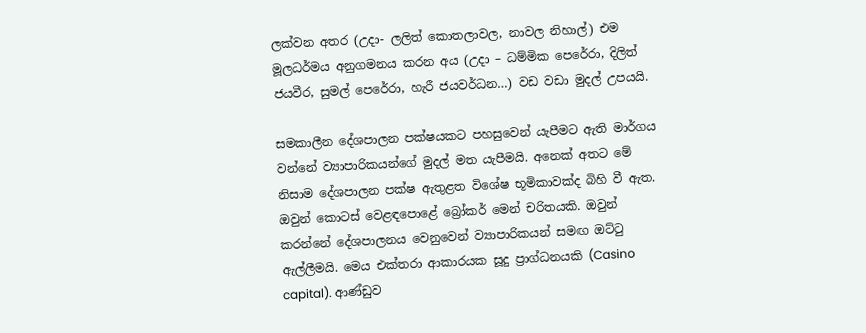ලක්වන අතර (උදා- ලලිත් කොතලාවල, නාවල නිහාල්) එම මූලධර්මය අනුගමනය කරන අය (උදා – ධම්මික පෙරේරා, දිලිත් ජයවීර, සුමල් පෙරේරා, හැරී ජයවර්ධන…) වඩ වඩා මුදල් උපයයි.

සමකාලීන දේශපාලන පක්ෂයකට පහසුවෙන් යැපීමට ඇති මාර්ගය වන්නේ ව්‍යාපාරිකයන්ගේ මුදල් මත යැපීමයි. අනෙක් අතට මේ නිසාම දේශපාලන පක්ෂ ඇතුළත විශේෂ භූමිකාවක්ද බිහි වී ඇත. ඔවුන් කොටස් වෙළඳපොළේ බ්‍රෝකර් මෙන් චරිතයකි. ඔවුන් කරන්නේ දේශපාලනය වෙනුවෙන් ව්‍යාපාරිකයන් සමඟ ඔට්ටු ඇල්ලීමයි. මෙය එක්තරා ආකාරයක සූදු ප්‍රාග්ධනයකි (Casino capital). ආණ්ඩුව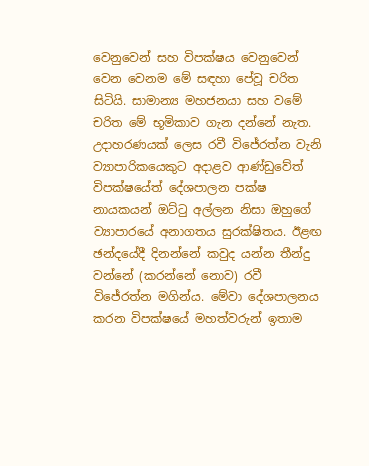වෙනුවෙන් සහ විපක්ෂය වෙනුවෙන් වෙන වෙනම මේ සඳහා පේවූ චරිත සිටියි. සාමාන්‍ය මහජනයා සහ වමේ චරිත මේ භූමිකාව ගැන දන්නේ නැත. උදාහරණයක් ලෙස රවී විජේරත්න වැනි ව්‍යාපාරිකයෙකුට අදාළව ආණ්ඩුවේත් විපක්ෂයේත් දේශපාලන පක්ෂ නායකයන් ඔට්ටු අල්ලන නිසා ඔහුගේ ව්‍යාපාරයේ අනාගතය සුරක්ෂිතය. ඊළඟ ඡන්දයේදී දිනන්නේ කවුද යන්න තීන්දු වන්නේ (කරන්නේ නොව) රවී විජේරත්න මගින්ය. මේවා දේශපාලනය කරන විපක්ෂයේ මහත්වරුන් ඉතාම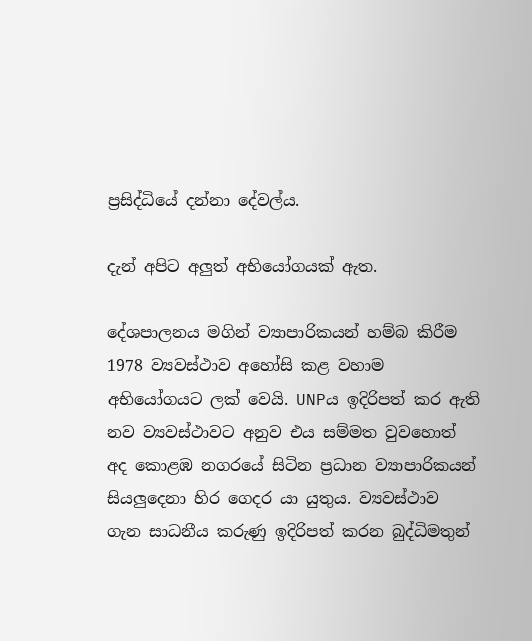ප්‍රසිද්ධියේ දන්නා දේවල්ය.

දැන් අපිට අලුත් අභියෝගයක් ඇත.

දේශපාලනය මගින් ව්‍යාපාරිකයන් හම්බ කිරීම 1978 ව්‍යවස්ථාව අහෝසි කළ වහාම අභියෝගයට ලක් වෙයි. UNPය ඉදිරිපත් කර ඇති නව ව්‍යවස්ථාවට අනුව එය සම්මත වුවහොත් අද කොළඹ නගරයේ සිටින ප්‍රධාන ව්‍යාපාරිකයන් සියලුදෙනා හිර ගෙදර යා යුතුය. ව්‍යවස්ථාව ගැන සාධනීය කරුණු ඉදිරිපත් කරන බුද්ධිමතුන්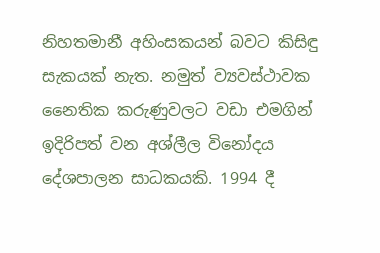නිහතමානී අහිංසකයන් බවට කිසිඳු සැකයක් නැත. නමුත් ව්‍යවස්ථාවක නෛතික කරුණුවලට වඩා එමගින් ඉදිරිපත් වන අශ්ලීල විනෝදය දේශපාලන සාධකයකි. 1994 දී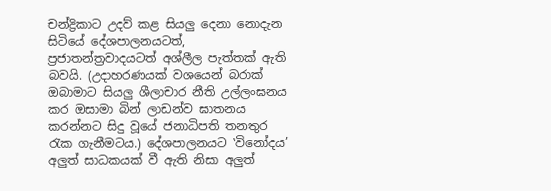චන්ද්‍රිකාට උදව් කළ සියලු දෙනා නොදැන සිටියේ දේශපාලනයටත්, ප්‍රජාතන්ත්‍රවාදයටත් අශ්ලීල පැත්තක් ඇති බවයි. (උදාහරණයක් වශයෙන් බරාක් ඔබාමාට සියලු ශීලාචාර නීති උල්ලංඝනය කර ඔසාමා බින් ලාඩන්ව ඝාතනය කරන්නට සිදු වූයේ ජනාධිපති තනතුර රැක ගැනීමටය.) දේශපාලනයට ‛විනෝදය’ අලුත් සාධකයක් වී ඇති නිසා අලුත්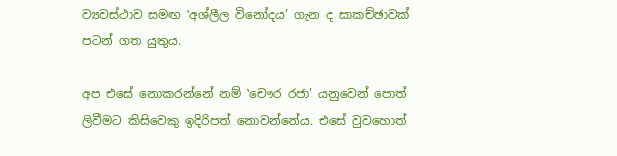ව්‍යවස්ථාව සමඟ ‛අශ්ලීල විනෝදය’ ගැන ද සාකච්ඡාවක් පටන් ගත යුතුය.

අප එසේ නොකරන්නේ නම් ‛චෞර රජා’ යනුවෙන් පොත් ලිවීමට කිසිවෙකු ඉදිරිපත් නොවන්නේය. එසේ වුවහොත්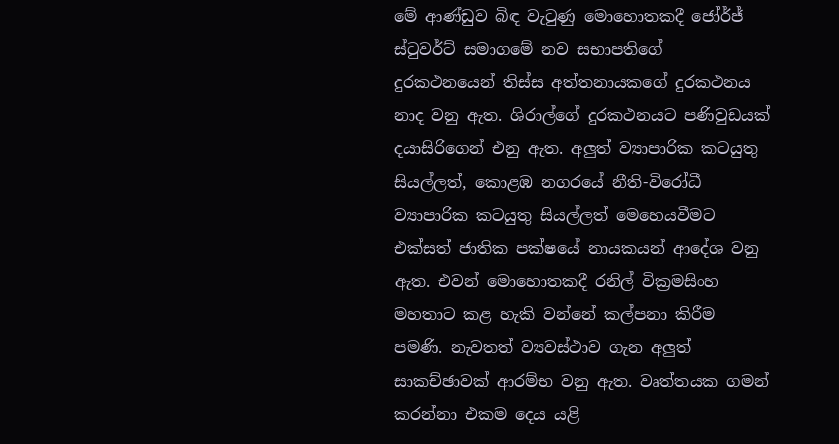මේ ආණ්ඩුව බිඳ වැටුණු මොහොතකදී ජෝර්ජ් ස්ටුවර්ට් සමාගමේ නව සභාපතිගේ දුරකථනයෙන් තිස්ස අත්තනායකගේ දුරකථනය නාද වනු ඇත. ශිරාල්ගේ දුරකථනයට පණිවුඩයක් දයාසිරිගෙන් එනු ඇත. අලුත් ව්‍යාපාරික කටයුතු සියල්ලත්, කොළඹ නගරයේ නීති-විරෝධී ව්‍යාපාරික කටයුතු සියල්ලත් මෙහෙයවීමට එක්සත් ජාතික පක්ෂයේ නායකයන් ආදේශ වනු ඇත. එවන් මොහොතකදී රනිල් වික්‍රමසිංහ මහතාට කළ හැකි වන්නේ කල්පනා කිරීම පමණි. නැවතත් ව්‍යවස්ථාව ගැන අලුත් සාකච්ඡාවක් ආරම්භ වනු ඇත. වෘත්තයක ගමන් කරන්නා එකම දෙය යළි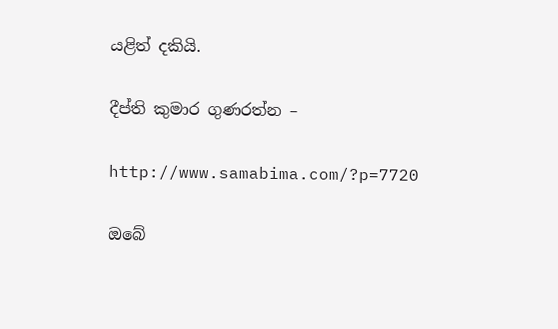යළිත් දකියි.

දීප්ති කුමාර ගුණරත්න –

http://www.samabima.com/?p=7720

ඔබේ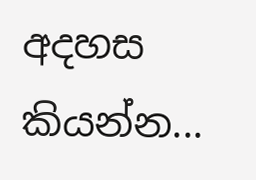අදහස කියන්න...